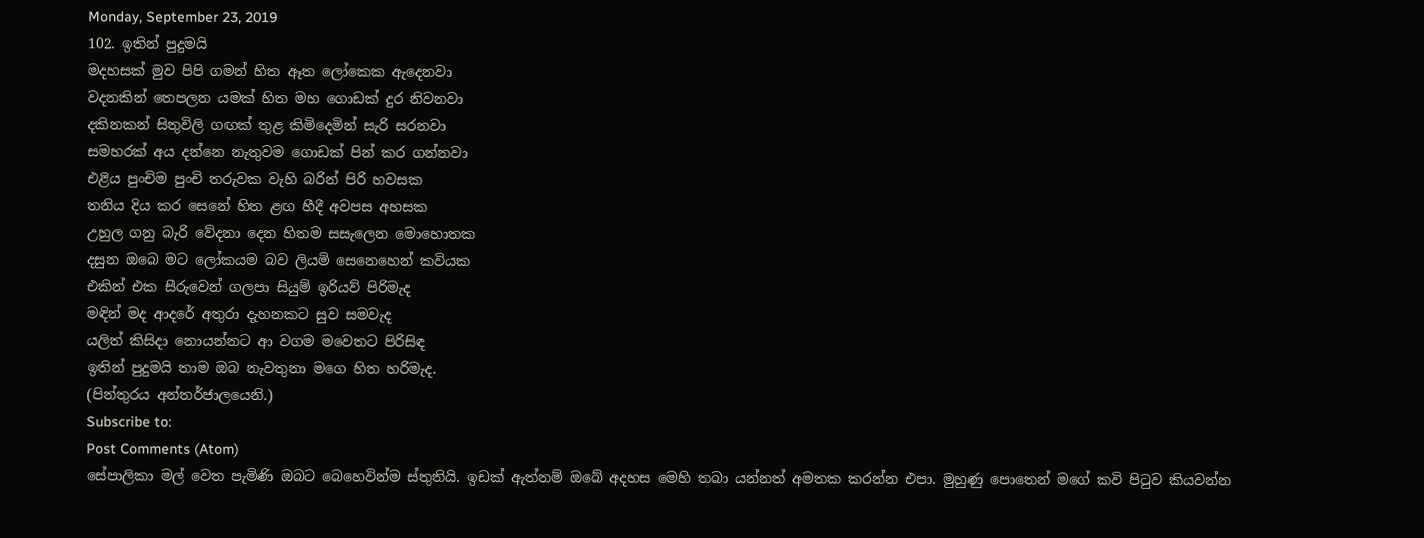Monday, September 23, 2019
102. ඉතින් පුදුමයි
මදහසක් මුව පිපි ගමන් හිත ඈත ලෝකෙක ඇදෙනවා
වදනකින් තෙපලන යමක් හිත මහ ගොඩක් දුර නිවනවා
දකිනකන් සිතුවිලි ගඟක් තුළ කිමිදෙමින් සැරි සරනවා
සමහරක් අය දන්නෙ නැතුවම ගොඩක් පින් කර ගන්නවා
එළිය පුංචිම පුංචි තරුවක වැහි බරින් පිරි හවසක
තනිය දිය කර සෙනේ හිත ළඟ හීදී අවපස අහසක
උහුල ගනු බැරි වේදනා දෙන හිතම සසැලෙන මොහොතක
දසුන ඔබෙ මට ලෝකයම බව ලියමි සෙනෙහෙන් කවියක
එකින් එක සීරුවෙන් ගලපා සියුම් ඉරියව් පිරිමැද
මඳින් මද ආදරේ අතුරා දැහනකට සුව සමවැද
යලිත් කිසිදා නොයන්නට ආ වගම මවෙතට පිරිසිඳ
ඉතින් පුදුමයි තාම ඔබ නැවතුනා මගෙ හිත හරිමැද.
(පින්තුරය අන්තර්ජාලයෙනි.)
Subscribe to:
Post Comments (Atom)
සේපාලිකා මල් වෙත පැමිණි ඔබට බෙහෙවින්ම ස්තුතියි. ඉඩක් ඇත්නම් ඔබේ අදහස මෙහි තබා යන්නත් අමතක කරන්න එපා. මුහුණු පොතෙන් මගේ කවි පිටුව කියවන්න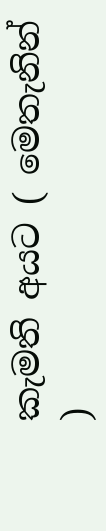කැමති අයට ( මෙතැනින් )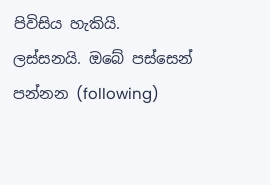පිවිසිය හැකියි.
ලස්සනයි. ඔබේ පස්සෙන් පන්නන (following)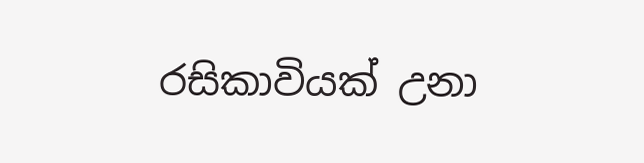රසිකාවියක් උනා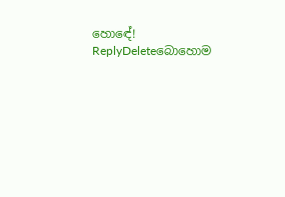හොඳේ!
ReplyDeleteබොහොම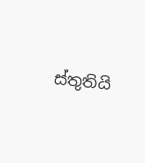ස්තුතියි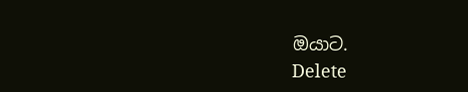ඔයාට.
Delete